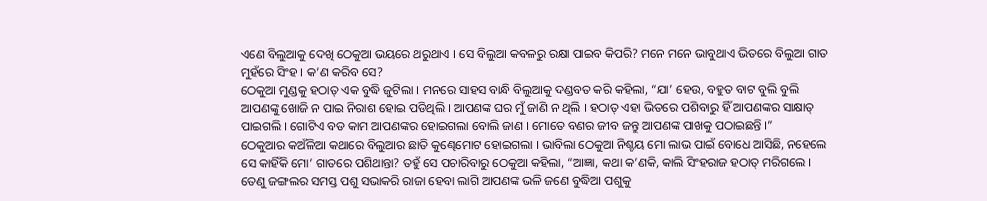ଏଣେ ବିଲୁଆକୁ ଦେଖି ଠେକୁଆ ଭୟରେ ଥରୁଥାଏ । ସେ ବିଲୁଆ କବଳରୁ ରକ୍ଷା ପାଇବ କିପରି? ମନେ ମନେ ଭାବୁଥାଏ ଭିତରେ ବିଲୁଆ ଗାତ ମୁହଁରେ ସିଂହ । କ’ଣ କରିବ ସେ?
ଠେକୁଆ ମୁଣ୍ଡକୁ ହଠାତ୍ ଏକ ବୁଦ୍ଧି ଜୁଟିଲା । ମନରେ ସାହସ ବାନ୍ଧି ବିଲୁଆକୁ ଦଣ୍ଡବତ କରି କହିଲା, “ଯା’ ହେଉ, ବହୁତ ବାଟ ବୁଲି ବୁଲି ଆପଣଙ୍କୁ ଖୋଜି ନ ପାଇ ନିରାଶ ହୋଇ ପଡିଥିଲି । ଆପଣଙ୍କ ଘର ମୁଁ ଜାଣି ନ ଥିଲି । ହଠାତ୍ ଏହା ଭିତରେ ପଶିବାରୁ ହିଁ ଆପଣଙ୍କର ସାକ୍ଷାତ୍ ପାଇଗଲି । ଗୋଟିଏ ବଡ କାମ ଆପଣଙ୍କର ହୋଇଗଲା ବୋଲି ଜାଣ । ମୋତେ ବଣର ଜୀବ ଜନ୍ତୁ ଆପଣଙ୍କ ପାଖକୁ ପଠାଇଛନ୍ତି ।”
ଠେକୁଆର କଅଁଳିଆ କଥାରେ ବିଲୁଆର ଛାତି କୁଣ୍ଢେମୋଟ ହୋଇଗଲା । ଭାବିଲା ଠେକୁଆ ନିଶ୍ଚୟ ମୋ ଲାଭ ପାଇଁ ବୋଧେ ଆସିଛି, ନହେଲେ ସେ କାହିଁକି ମୋ’ ଗାତରେ ପଶିଥାନ୍ତା? ତହୁଁ ସେ ପଚାରିବାରୁ ଠେକୁଆ କହିଲା, “ଆଜ୍ଞା, କଥା କ’ଣକି, କାଲି ସିଂହରାଜ ହଠାତ୍ ମରିଗଲେ । ତେଣୁ ଜଙ୍ଗଲର ସମସ୍ତ ପଶୁ ସଭାକରି ରାଜା ହେବା ଲାଗି ଆପଣଙ୍କ ଭଳି ଜଣେ ବୁଦ୍ଧିଆ ପଶୁକୁ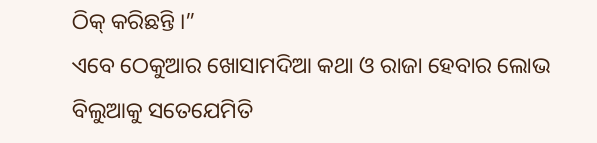ଠିକ୍ କରିଛନ୍ତି ।”
ଏବେ ଠେକୁଆର ଖୋସାମଦିଆ କଥା ଓ ରାଜା ହେବାର ଲୋଭ ବିଲୁଆକୁ ସତେଯେମିତି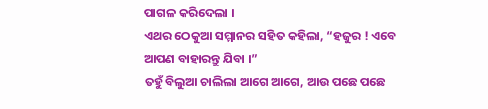ପାଗଳ କରିଦେଲା ।
ଏଥର ଠେକୁଆ ସମ୍ମାନର ସହିତ କହିଲା, “ହଜୁର ! ଏବେ ଆପଣ ବାହାରନ୍ତୁ ଯିବା ।”
ତହୁଁ ବିଲୁଆ ଚାଲିଲା ଆଗେ ଆଗେ, ଆଉ ପଛେ ପଛେ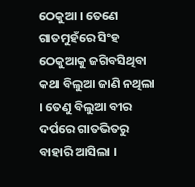ଠେକୁଆ । ତେଣେ ଗାତମୁହଁରେ ସିଂହ ଠେକୁଆକୁ ଜଗିବସିଥିବା କଥା ବିଲୁଆ ଜାଣି ନଥିଲା । ତେଣୁ ବିଲୁଆ ବୀର ଦର୍ପରେ ଗାତଭିତରୁ ବାହାରି ଆସିଲା ।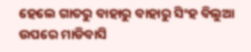ହେଲେ ଗାତରୁ ବାହାରୁ ବାହାରୁ ସିଂହ ବିଲୁଆ ଉପରେ ମାଡିବାସି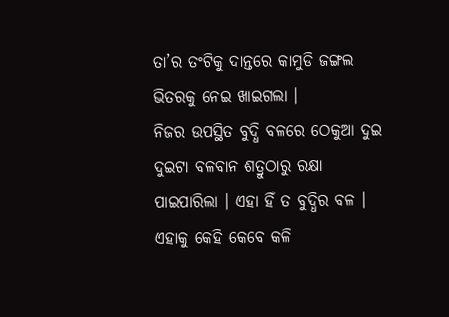ତା’ର ତଂଟିକୁ ଦାନ୍ତରେ କାମୁଡି ଜଙ୍ଗଲ ଭିତରକୁ ନେଇ ଖାଇଗଲା ।
ନିଜର ଉପସ୍ଥିତ ବୁଦ୍ଧି ବଳରେ ଠେକୁଆ ଦୁଇ ଦୁଇଟା ବଳବାନ ଶତ୍ରୁଠାରୁ ରକ୍ଷା ପାଇପାରିଲା । ଏହା ହିଁ ତ ବୁଦ୍ଧିର ବଳ । ଏହାକୁ କେହି କେବେ କଳି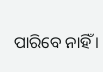ପାରିବେ ନାହିଁ ।